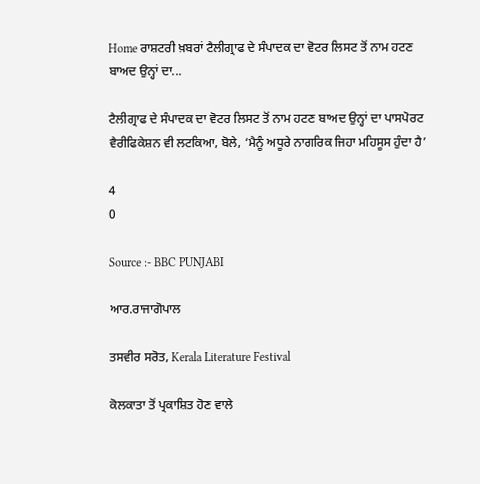Home ਰਾਸ਼ਟਰੀ ਖ਼ਬਰਾਂ ਟੈਲੀਗ੍ਰਾਫ ਦੇ ਸੰਪਾਦਕ ਦਾ ਵੋਟਰ ਲਿਸਟ ਤੋਂ ਨਾਮ ਹਟਣ ਬਾਅਦ ਉਨ੍ਹਾਂ ਦਾ...

ਟੈਲੀਗ੍ਰਾਫ ਦੇ ਸੰਪਾਦਕ ਦਾ ਵੋਟਰ ਲਿਸਟ ਤੋਂ ਨਾਮ ਹਟਣ ਬਾਅਦ ਉਨ੍ਹਾਂ ਦਾ ਪਾਸਪੋਰਟ ਵੈਰੀਫਿਕੇਸ਼ਨ ਵੀ ਲਟਕਿਆ, ਬੋਲੇ, ‘ਮੈਨੂੰ ਅਧੂਰੇ ਨਾਗਰਿਕ ਜਿਹਾ ਮਹਿਸੂਸ ਹੁੰਦਾ ਹੈ’

4
0

Source :- BBC PUNJABI

ਆਰ.ਰਾਜਾਗੋਪਾਲ

ਤਸਵੀਰ ਸਰੋਤ, Kerala Literature Festival

ਕੋਲਕਾਤਾ ਤੋਂ ਪ੍ਰਕਾਸ਼ਿਤ ਹੋਣ ਵਾਲੇ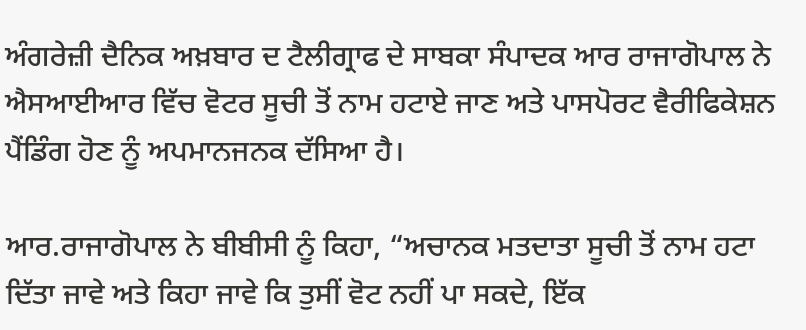ਅੰਗਰੇਜ਼ੀ ਦੈਨਿਕ ਅਖ਼ਬਾਰ ਦ ਟੈਲੀਗ੍ਰਾਫ ਦੇ ਸਾਬਕਾ ਸੰਪਾਦਕ ਆਰ ਰਾਜਾਗੋਪਾਲ ਨੇ ਐਸਆਈਆਰ ਵਿੱਚ ਵੋਟਰ ਸੂਚੀ ਤੋਂ ਨਾਮ ਹਟਾਏ ਜਾਣ ਅਤੇ ਪਾਸਪੋਰਟ ਵੈਰੀਫਿਕੇਸ਼ਨ ਪੈਂਡਿੰਗ ਹੋਣ ਨੂੰ ਅਪਮਾਨਜਨਕ ਦੱਸਿਆ ਹੈ।

ਆਰ.ਰਾਜਾਗੋਪਾਲ ਨੇ ਬੀਬੀਸੀ ਨੂੰ ਕਿਹਾ, “ਅਚਾਨਕ ਮਤਦਾਤਾ ਸੂਚੀ ਤੋਂ ਨਾਮ ਹਟਾ ਦਿੱਤਾ ਜਾਵੇ ਅਤੇ ਕਿਹਾ ਜਾਵੇ ਕਿ ਤੁਸੀਂ ਵੋਟ ਨਹੀਂ ਪਾ ਸਕਦੇ, ਇੱਕ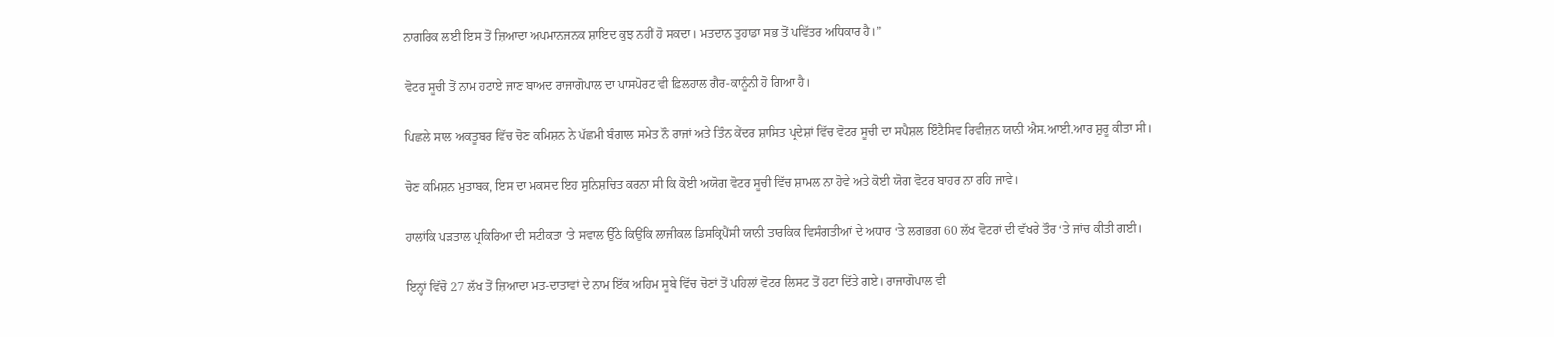ਨਾਗਰਿਕ ਲਈ ਇਸ ਤੋਂ ਜ਼ਿਆਦਾ ਅਪਮਾਨਜਨਕ ਸ਼ਾਇਦ ਕੁਝ ਨਹੀਂ ਹੋ ਸਕਦਾ। ਮਤਦਾਨ ਤੁਹਾਡਾ ਸਭ ਤੋਂ ਪਵਿੱਤਰ ਅਧਿਕਾਰ ਹੈ।”

ਵੋਟਰ ਸੂਚੀ ਤੋਂ ਨਾਮ ਹਟਾਏ ਜਾਣ ਬਾਅਦ ਰਾਜਾਗੋਪਾਲ ਦਾ ਪਾਸਪੋਰਟ ਵੀ ਫ਼ਿਲਹਾਲ ਗੈਰ-ਕਾਨੂੰਨੀ ਹੋ ਗਿਆ ਹੈ।

ਪਿਛਲੇ ਸਾਲ ਅਕਤੂਬਰ ਵਿੱਚ ਚੋਣ ਕਮਿਸ਼ਨ ਨੇ ਪੱਛਮੀ ਬੰਗਾਲ ਸਮੇਤ ਨੌ ਰਾਜਾਂ ਅਤੇ ਤਿੰਨ ਕੇਂਦਰ ਸ਼ਾਸਿਤ ਪ੍ਰਦੇਸ਼ਾਂ ਵਿੱਚ ਵੋਟਰ ਸੂਚੀ ਦਾ ਸਪੈਸ਼ਲ ਇੰਟੈਸਿਵ ਰਿਵੀਜ਼ਨ ਯਾਨੀ ਐਸ.ਆਈ.ਆਰ ਸ਼ੁਰੂ ਕੀਤਾ ਸੀ।

ਚੋਣ ਕਮਿਸ਼ਨ ਮੁਤਾਬਕ, ਇਸ ਦਾ ਮਕਸਦ ਇਹ ਸੁਨਿਸ਼ਚਿਤ ਕਰਨਾ ਸੀ ਕਿ ਕੋਈ ਅਯੋਗ ਵੋਟਰ ਸੂਚੀ ਵਿੱਚ ਸ਼ਾਮਲ ਨਾ ਹੋਵੇ ਅਤੇ ਕੋਈ ਯੋਗ ਵੋਟਰ ਬਾਹਰ ਨਾ ਰਹਿ ਜਾਵੇ।

ਹਾਲਾਂਕਿ ਪੜਤਾਲ ਪ੍ਰਕਿਰਿਆ ਦੀ ਸਟੀਕਤਾ ‘ਤੇ ਸਵਾਲ ਉੱਠੇ ਕਿਉਂਕਿ ਲਾਜੀਕਲ ਡਿਸਕ੍ਰਿਪੈਂਸੀ ਯਾਨੀ ਤਾਰਕਿਕ ਵਿਸੰਗਤੀਆਂ ਦੇ ਅਧਾਰ ‘ਤੇ ਲਗਭਗ 60 ਲੱਖ ਵੋਟਰਾਂ ਦੀ ਵੱਖਰੇ ਤੌਰ ‘ਤੇ ਜਾਂਚ ਕੀਤੀ ਗਈ।

ਇਨ੍ਹਾਂ ਵਿੱਚੋ 27 ਲੱਖ ਤੋਂ ਜ਼ਿਆਦਾ ਮਤ-ਦਾਤਾਵਾਂ ਦੇ ਨਾਮ ਇੱਕ ਅਹਿਮ ਸੂਬੇ ਵਿੱਚ ਚੋਣਾਂ ਤੋਂ ਪਹਿਲਾਂ ਵੋਟਰ ਲਿਸਟ ਤੋਂ ਹਟਾ ਦਿੱਤੇ ਗਏ। ਰਾਜਾਗੋਪਾਲ ਵੀ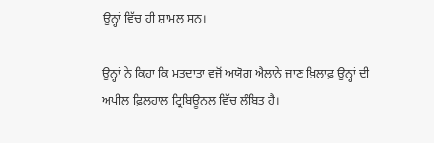ਉਨ੍ਹਾਂ ਵਿੱਚ ਹੀ ਸ਼ਾਮਲ ਸਨ।

ਉਨ੍ਹਾਂ ਨੇ ਕਿਹਾ ਕਿ ਮਤਦਾਤਾ ਵਜੋਂ ਅਯੋਗ ਐਲਾਨੇ ਜਾਣ ਖ਼ਿਲਾਫ਼ ਉਨ੍ਹਾਂ ਦੀ ਅਪੀਲ ਫ਼ਿਲਹਾਲ ਟ੍ਰਿਬਿਊਨਲ ਵਿੱਚ ਲੰਬਿਤ ਹੈ।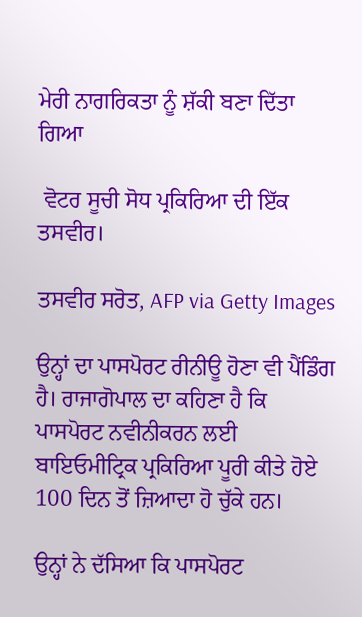ਮੇਰੀ ਨਾਗਰਿਕਤਾ ਨੂੰ ਸ਼ੱਕੀ ਬਣਾ ਦਿੱਤਾ ਗਿਆ

 ਵੋਟਰ ਸੂਚੀ ਸੋਧ ਪ੍ਰਕਿਰਿਆ ਦੀ ਇੱਕ ਤਸਵੀਰ।

ਤਸਵੀਰ ਸਰੋਤ, AFP via Getty Images

ਉਨ੍ਹਾਂ ਦਾ ਪਾਸਪੋਰਟ ਰੀਨੀਊ ਹੋਣਾ ਵੀ ਪੈਂਡਿੰਗ ਹੈ। ਰਾਜਾਗੋਪਾਲ ਦਾ ਕਹਿਣਾ ਹੈ ਕਿ ਪਾਸਪੋਰਟ ਨਵੀਨੀਕਰਨ ਲਈ ਬਾਇਓਮੀਟ੍ਰਿਕ ਪ੍ਰਕਿਰਿਆ ਪੂਰੀ ਕੀਤੇ ਹੋਏ 100 ਦਿਨ ਤੋਂ ਜ਼ਿਆਦਾ ਹੋ ਚੁੱਕੇ ਹਨ।

ਉਨ੍ਹਾਂ ਨੇ ਦੱਸਿਆ ਕਿ ਪਾਸਪੋਰਟ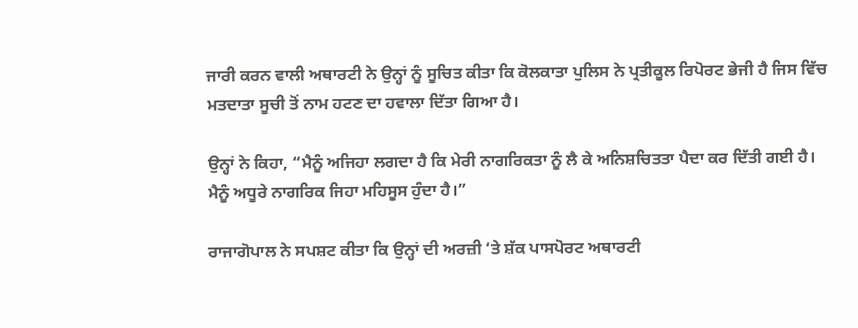ਜਾਰੀ ਕਰਨ ਵਾਲੀ ਅਥਾਰਟੀ ਨੇ ਉਨ੍ਹਾਂ ਨੂੰ ਸੂਚਿਤ ਕੀਤਾ ਕਿ ਕੋਲਕਾਤਾ ਪੁਲਿਸ ਨੇ ਪ੍ਰਤੀਕੂਲ ਰਿਪੋਰਟ ਭੇਜੀ ਹੈ ਜਿਸ ਵਿੱਚ ਮਤਦਾਤਾ ਸੂਚੀ ਤੋਂ ਨਾਮ ਹਟਣ ਦਾ ਹਵਾਲਾ ਦਿੱਤਾ ਗਿਆ ਹੈ।

ਉਨ੍ਹਾਂ ਨੇ ਕਿਹਾ, “ਮੈਨੂੰ ਅਜਿਹਾ ਲਗਦਾ ਹੈ ਕਿ ਮੇਰੀ ਨਾਗਰਿਕਤਾ ਨੂੰ ਲੈ ਕੇ ਅਨਿਸ਼ਚਿਤਤਾ ਪੈਦਾ ਕਰ ਦਿੱਤੀ ਗਈ ਹੈ। ਮੈਨੂੰ ਅਧੂਰੇ ਨਾਗਰਿਕ ਜਿਹਾ ਮਹਿਸੂਸ ਹੁੰਦਾ ਹੈ।”

ਰਾਜਾਗੋਪਾਲ ਨੇ ਸਪਸ਼ਟ ਕੀਤਾ ਕਿ ਉਨ੍ਹਾਂ ਦੀ ਅਰਜ਼ੀ ‘ਤੇ ਸ਼ੱਕ ਪਾਸਪੋਰਟ ਅਥਾਰਟੀ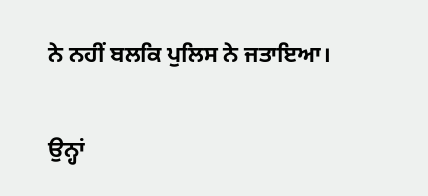ਨੇ ਨਹੀਂ ਬਲਕਿ ਪੁਲਿਸ ਨੇ ਜਤਾਇਆ।

ਉਨ੍ਹਾਂ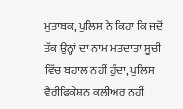ਮੁਤਾਬਕ, ਪੁਲਿਸ ਨੇ ਕਿਹਾ ਕਿ ਜਦੋਂ ਤੱਕ ਉਨ੍ਹਾਂ ਦਾ ਨਾਮ ਮਤਦਾਤਾ ਸੂਚੀ ਵਿੱਚ ਬਹਾਲ ਨਹੀਂ ਹੁੰਦਾ, ਪੁਲਿਸ ਵੈਰੀਫਿਕੇਸ਼ਨ ਕਲੀਅਰ ਨਹੀਂ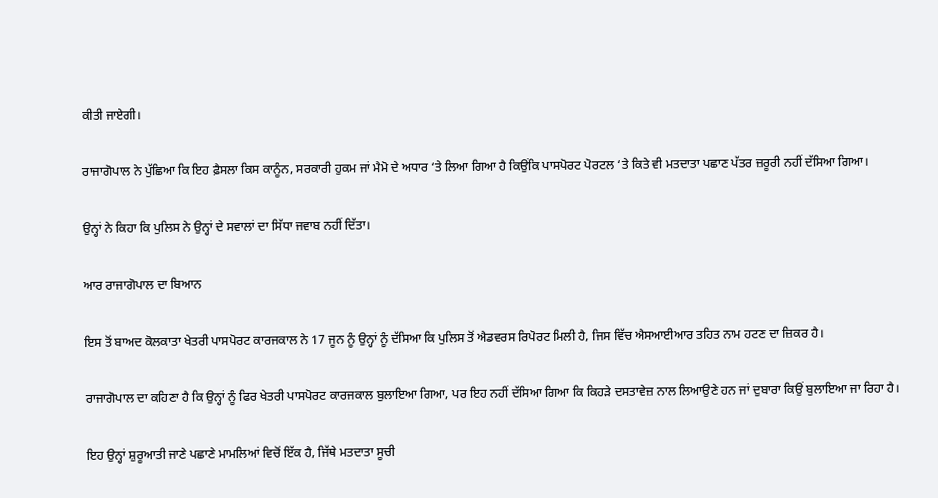ਕੀਤੀ ਜਾਏਗੀ।

ਰਾਜਾਗੋਪਾਲ ਨੇ ਪੁੱਛਿਆ ਕਿ ਇਹ ਫ਼ੈਸਲਾ ਕਿਸ ਕਾਨੂੰਨ, ਸਰਕਾਰੀ ਹੁਕਮ ਜਾਂ ਮੈਮੋ ਦੇ ਅਧਾਰ ‘ਤੇ ਲਿਆ ਗਿਆ ਹੈ ਕਿਉਂਕਿ ਪਾਸਪੋਰਟ ਪੋਰਟਲ ‘ਤੇ ਕਿਤੇ ਵੀ ਮਤਦਾਤਾ ਪਛਾਣ ਪੱਤਰ ਜ਼ਰੂਰੀ ਨਹੀਂ ਦੱਸਿਆ ਗਿਆ।

ਉਨ੍ਹਾਂ ਨੇ ਕਿਹਾ ਕਿ ਪੁਲਿਸ ਨੇ ਉਨ੍ਹਾਂ ਦੇ ਸਵਾਲਾਂ ਦਾ ਸਿੱਧਾ ਜਵਾਬ ਨਹੀਂ ਦਿੱਤਾ।

ਆਰ ਰਾਜਾਗੋਪਾਲ ਦਾ ਬਿਆਨ

ਇਸ ਤੋਂ ਬਾਅਦ ਕੋਲਕਾਤਾ ਖੇਤਰੀ ਪਾਸਪੋਰਟ ਕਾਰਜਕਾਲ ਨੇ 17 ਜੂਨ ਨੂੰ ਉਨ੍ਹਾਂ ਨੂੰ ਦੱਸਿਆ ਕਿ ਪੁਲਿਸ ਤੋਂ ਐਡਵਰਸ ਰਿਪੋਰਟ ਮਿਲੀ ਹੈ, ਜਿਸ ਵਿੱਚ ਐਸਆਈਆਰ ਤਹਿਤ ਨਾਮ ਹਟਣ ਦਾ ਜ਼ਿਕਰ ਹੈ।

ਰਾਜਾਗੋਪਾਲ ਦਾ ਕਹਿਣਾ ਹੈ ਕਿ ਉਨ੍ਹਾਂ ਨੂੰ ਫਿਰ ਖੇਤਰੀ ਪਾਸਪੋਰਟ ਕਾਰਜਕਾਲ ਬੁਲਾਇਆ ਗਿਆ, ਪਰ ਇਹ ਨਹੀਂ ਦੱਸਿਆ ਗਿਆ ਕਿ ਕਿਹੜੇ ਦਸਤਾਵੇਜ਼ ਨਾਲ ਲਿਆਉਣੇ ਹਨ ਜਾਂ ਦੁਬਾਰਾ ਕਿਉਂ ਬੁਲਾਇਆ ਜਾ ਰਿਹਾ ਹੈ।

ਇਹ ਉਨ੍ਹਾਂ ਸ਼ੁਰੂਆਤੀ ਜਾਣੇ ਪਛਾਣੇ ਮਾਮਲਿਆਂ ਵਿਚੋਂ ਇੱਕ ਹੈ, ਜਿੱਥੇ ਮਤਦਾਤਾ ਸੂਚੀ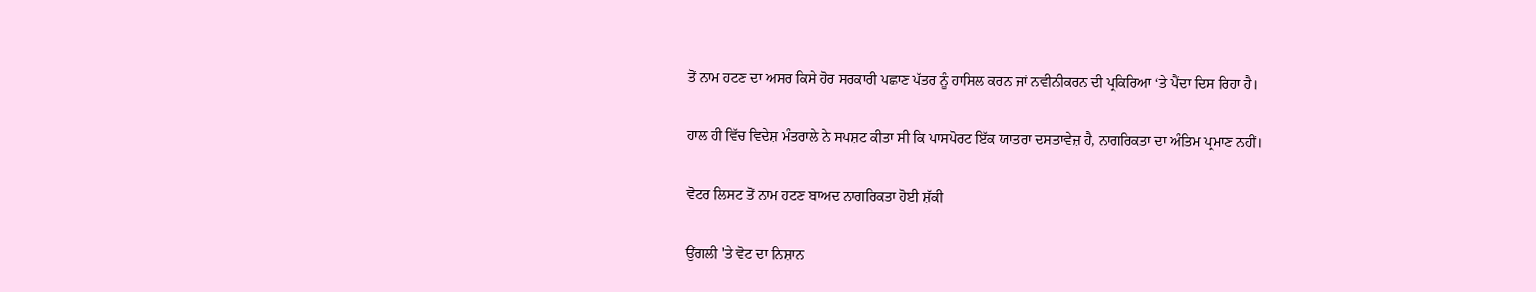ਤੋਂ ਨਾਮ ਹਟਣ ਦਾ ਅਸਰ ਕਿਸੇ ਹੋਰ ਸਰਕਾਰੀ ਪਛਾਣ ਪੱਤਰ ਨੂੰ ਹਾਸਿਲ ਕਰਨ ਜਾਂ ਨਵੀਨੀਕਰਨ ਦੀ ਪ੍ਰਕਿਰਿਆ ‘ਤੇ ਪੈਂਦਾ ਦਿਸ ਰਿਹਾ ਹੈ।

ਹਾਲ ਹੀ ਵਿੱਚ ਵਿਦੇਸ਼ ਮੰਤਰਾਲੇ ਨੇ ਸਪਸ਼ਟ ਕੀਤਾ ਸੀ ਕਿ ਪਾਸਪੋਰਟ ਇੱਕ ਯਾਤਰਾ ਦਸਤਾਵੇਜ਼ ਹੈ, ਨਾਗਰਿਕਤਾ ਦਾ ਅੰਤਿਮ ਪ੍ਰਮਾਣ ਨਹੀਂ।

ਵੋਟਰ ਲਿਸਟ ਤੋਂ ਨਾਮ ਹਟਣ ਬਾਅਦ ਨਾਗਰਿਕਤਾ ਹੋਈ ਸ਼ੱਕੀ

ਉਂਗਲੀ 'ਤੇ ਵੋਟ ਦਾ ਨਿਸ਼ਾਨ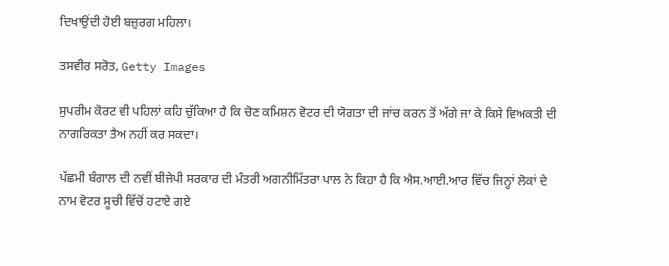ਦਿਖਾਉਂਦੀ ਹੋਈ ਬਜ਼ੁਰਗ ਮਹਿਲਾ।

ਤਸਵੀਰ ਸਰੋਤ, Getty Images

ਸੁਪਰੀਮ ਕੋਰਟ ਵੀ ਪਹਿਲਾਂ ਕਹਿ ਚੁੱਕਿਆ ਹੈ ਕਿ ਚੋਣ ਕਮਿਸ਼ਨ ਵੋਟਰ ਦੀ ਯੋਗਤਾ ਦੀ ਜਾਂਚ ਕਰਨ ਤੋਂ ਅੱਗੇ ਜਾ ਕੇ ਕਿਸੇ ਵਿਅਕਤੀ ਦੀ ਨਾਗਰਿਕਤਾ ਤੈਅ ਨਹੀਂ ਕਰ ਸਕਦਾ।

ਪੱਛਮੀ ਬੰਗਾਲ ਦੀ ਨਵੀਂ ਬੀਜੇਪੀ ਸਰਕਾਰ ਦੀ ਮੰਤਰੀ ਅਗਨੀਮਿੱਤਰਾ ਪਾਲ ਨੇ ਕਿਹਾ ਹੈ ਕਿ ਐਸ.ਆਈ.ਆਰ ਵਿੱਚ ਜਿਨ੍ਹਾਂ ਲੋਕਾਂ ਦੇ ਨਾਮ ਵੋਟਰ ਸੂਚੀ ਵਿੱਚੋਂ ਹਟਾਏ ਗਏ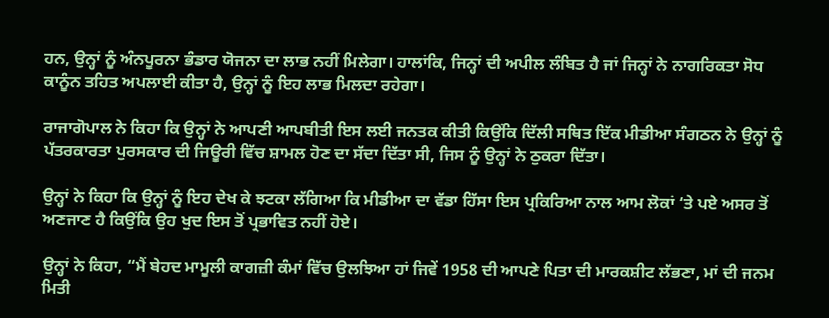ਹਨ, ਉਨ੍ਹਾਂ ਨੂੰ ਅੰਨਪੂਰਨਾ ਭੰਡਾਰ ਯੋਜਨਾ ਦਾ ਲਾਭ ਨਹੀਂ ਮਿਲੇਗਾ। ਹਾਲਾਂਕਿ, ਜਿਨ੍ਹਾਂ ਦੀ ਅਪੀਲ ਲੰਬਿਤ ਹੈ ਜਾਂ ਜਿਨ੍ਹਾਂ ਨੇ ਨਾਗਰਿਕਤਾ ਸੋਧ ਕਾਨੂੰਨ ਤਹਿਤ ਅਪਲਾਈ ਕੀਤਾ ਹੈ, ਉਨ੍ਹਾਂ ਨੂੰ ਇਹ ਲਾਭ ਮਿਲਦਾ ਰਹੇਗਾ।

ਰਾਜਾਗੋਪਾਲ ਨੇ ਕਿਹਾ ਕਿ ਉਨ੍ਹਾਂ ਨੇ ਆਪਣੀ ਆਪਬੀਤੀ ਇਸ ਲਈ ਜਨਤਕ ਕੀਤੀ ਕਿਉਂਕਿ ਦਿੱਲੀ ਸਥਿਤ ਇੱਕ ਮੀਡੀਆ ਸੰਗਠਨ ਨੇ ਉਨ੍ਹਾਂ ਨੂੰ ਪੱਤਰਕਾਰਤਾ ਪੁਰਸਕਾਰ ਦੀ ਜਿਊਰੀ ਵਿੱਚ ਸ਼ਾਮਲ ਹੋਣ ਦਾ ਸੱਦਾ ਦਿੱਤਾ ਸੀ, ਜਿਸ ਨੂੰ ਉਨ੍ਹਾਂ ਨੇ ਠੁਕਰਾ ਦਿੱਤਾ।

ਉਨ੍ਹਾਂ ਨੇ ਕਿਹਾ ਕਿ ਉਨ੍ਹਾਂ ਨੂੰ ਇਹ ਦੇਖ ਕੇ ਝਟਕਾ ਲੱਗਿਆ ਕਿ ਮੀਡੀਆ ਦਾ ਵੱਡਾ ਹਿੱਸਾ ਇਸ ਪ੍ਰਕਿਰਿਆ ਨਾਲ ਆਮ ਲੋਕਾਂ ‘ਤੇ ਪਏ ਅਸਰ ਤੋਂ ਅਣਜਾਣ ਹੈ ਕਿਉਂਕਿ ਉਹ ਖੁਦ ਇਸ ਤੋਂ ਪ੍ਰਭਾਵਿਤ ਨਹੀਂ ਹੋਏ।

ਉਨ੍ਹਾਂ ਨੇ ਕਿਹਾ, “ਮੈਂ ਬੇਹਦ ਮਾਮੂਲੀ ਕਾਗਜ਼ੀ ਕੰਮਾਂ ਵਿੱਚ ਉਲਝਿਆ ਹਾਂ ਜਿਵੇਂ 1958 ਦੀ ਆਪਣੇ ਪਿਤਾ ਦੀ ਮਾਰਕਸ਼ੀਟ ਲੱਭਣਾ, ਮਾਂ ਦੀ ਜਨਮ ਮਿਤੀ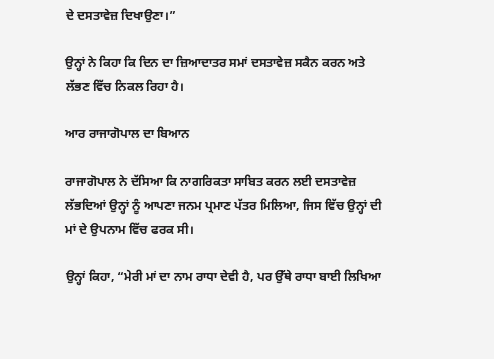ਦੇ ਦਸਤਾਵੇਜ਼ ਦਿਖਾਉਣਾ।”

ਉਨ੍ਹਾਂ ਨੇ ਕਿਹਾ ਕਿ ਦਿਨ ਦਾ ਜ਼ਿਆਦਾਤਰ ਸਮਾਂ ਦਸਤਾਵੇਜ਼ ਸਕੈਨ ਕਰਨ ਅਤੇ ਲੱਭਣ ਵਿੱਚ ਨਿਕਲ ਰਿਹਾ ਹੈ।

ਆਰ ਰਾਜਾਗੋਪਾਲ ਦਾ ਬਿਆਨ

ਰਾਜਾਗੋਪਾਲ ਨੇ ਦੱਸਿਆ ਕਿ ਨਾਗਰਿਕਤਾ ਸਾਬਿਤ ਕਰਨ ਲਈ ਦਸਤਾਵੇਜ਼ ਲੱਭਦਿਆਂ ਉਨ੍ਹਾਂ ਨੂੰ ਆਪਣਾ ਜਨਮ ਪ੍ਰਮਾਣ ਪੱਤਰ ਮਿਲਿਆ, ਜਿਸ ਵਿੱਚ ਉਨ੍ਹਾਂ ਦੀ ਮਾਂ ਦੇ ਉਪਨਾਮ ਵਿੱਚ ਫਰਕ ਸੀ।

ਉਨ੍ਹਾਂ ਕਿਹਾ, “ਮੇਰੀ ਮਾਂ ਦਾ ਨਾਮ ਰਾਧਾ ਦੇਵੀ ਹੈ, ਪਰ ਉੱਥੇ ਰਾਧਾ ਬਾਈ ਲਿਖਿਆ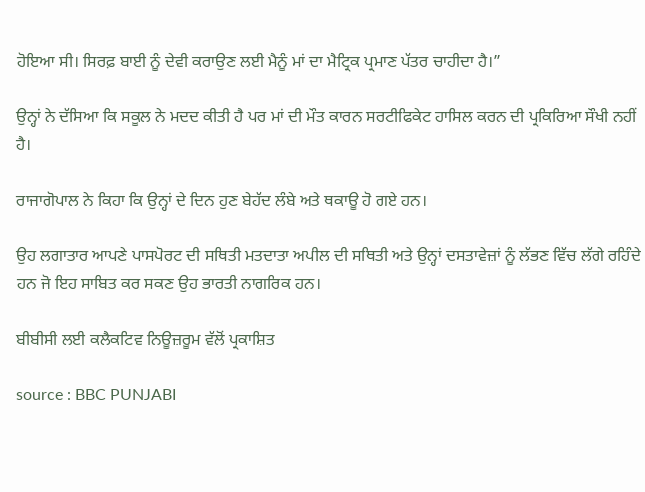ਹੋਇਆ ਸੀ। ਸਿਰਫ਼ ਬਾਈ ਨੂੰ ਦੇਵੀ ਕਰਾਉਣ ਲਈ ਮੈਨੂੰ ਮਾਂ ਦਾ ਮੈਟ੍ਰਿਕ ਪ੍ਰਮਾਣ ਪੱਤਰ ਚਾਹੀਦਾ ਹੈ।”

ਉਨ੍ਹਾਂ ਨੇ ਦੱਸਿਆ ਕਿ ਸਕੂਲ ਨੇ ਮਦਦ ਕੀਤੀ ਹੈ ਪਰ ਮਾਂ ਦੀ ਮੌਤ ਕਾਰਨ ਸਰਟੀਫਿਕੇਟ ਹਾਸਿਲ ਕਰਨ ਦੀ ਪ੍ਰਕਿਰਿਆ ਸੌਖੀ ਨਹੀਂ ਹੈ।

ਰਾਜਾਗੋਪਾਲ ਨੇ ਕਿਹਾ ਕਿ ਉਨ੍ਹਾਂ ਦੇ ਦਿਨ ਹੁਣ ਬੇਹੱਦ ਲੰਬੇ ਅਤੇ ਥਕਾਊ ਹੋ ਗਏ ਹਨ।

ਉਹ ਲਗਾਤਾਰ ਆਪਣੇ ਪਾਸਪੋਰਟ ਦੀ ਸਥਿਤੀ ਮਤਦਾਤਾ ਅਪੀਲ ਦੀ ਸਥਿਤੀ ਅਤੇ ਉਨ੍ਹਾਂ ਦਸਤਾਵੇਜ਼ਾਂ ਨੂੰ ਲੱਭਣ ਵਿੱਚ ਲੱਗੇ ਰਹਿੰਦੇ ਹਨ ਜੋ ਇਹ ਸਾਬਿਤ ਕਰ ਸਕਣ ਉਹ ਭਾਰਤੀ ਨਾਗਰਿਕ ਹਨ।

ਬੀਬੀਸੀ ਲਈ ਕਲੈਕਟਿਵ ਨਿਊਜ਼ਰੂਮ ਵੱਲੋਂ ਪ੍ਰਕਾਸ਼ਿਤ

source : BBC PUNJABI